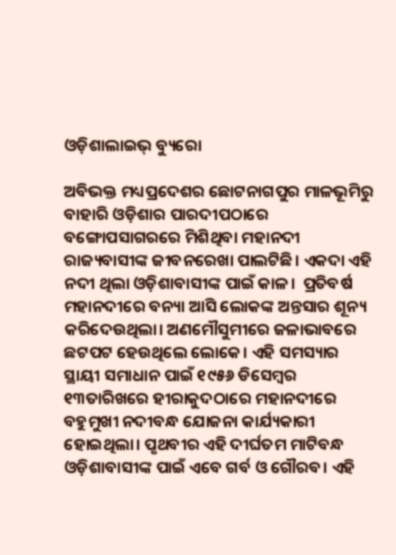ଓଡ଼ିଶାଲାଇଭ୍ ବ୍ୟୁରୋ

ଅବିଭକ୍ତ ମଧ୍ୟପ୍ରଦେଶର ଛୋଟନାଗପୁର ମାଳଭୂମିରୁ ବାହାରି ଓଡ଼ିଶାର ପାରଦୀପଠାରେ ବଙ୍ଗୋପସାଗରରେ ମିଶିଥିବା ମହାନଦୀ ରାଜ୍ୟବାସୀଙ୍କ ଜୀବନରେଖା ପାଲଟିଛି। ଏକଦା ଏହି ନଦୀ ଥିଲା ଓଡ଼ିଶାବାସୀଙ୍କ ପାଇଁ କାଳ।  ପ୍ରତିବର୍ଷ ମହାନଦୀରେ ବନ୍ୟା ଆସି ଲୋକଙ୍କ ଅନ୍ତସାର ଶୂନ୍ୟ କରିଦେଉଥିଲା। ଅଣମୌସୁମୀରେ ଜଳାଭାବରେ ଛଟପଟ ହେଉଥିଲେ ଲୋକେ। ଏହି ସମସ୍ୟାର ସ୍ଥାୟୀ ସମାଧାନ ପାଇଁ ୧୯୫୬ ଡିସେମ୍ବର ୧୩ତାରିଖରେ ହୀରାକୁଦଠାରେ ମହାନଦୀରେ ବହୁମୁଖୀ ନଦୀବନ୍ଧ ଯୋଜନା କାର୍ଯ୍ୟକାରୀ ହୋଇଥିଲା। ପୃଥବୀର ଏହି ଦୀର୍ଘତମ ମାଟିବନ୍ଧ ଓଡ଼ିଶାବାସୀଙ୍କ ପାଇଁ ଏବେ ଗର୍ବ ଓ ଗୌରବ। ଏହି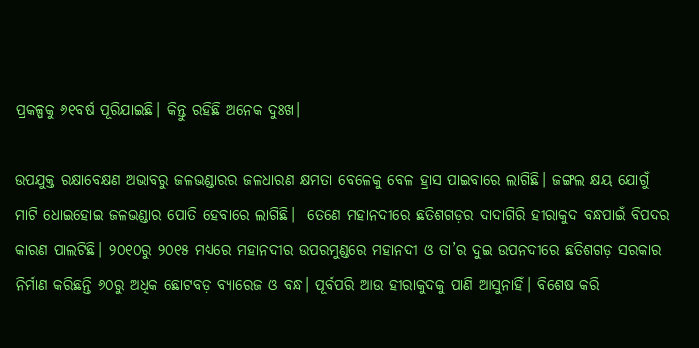ପ୍ରକଳ୍ପକୁ ୬୧ବର୍ଷ ପୂରିଯାଇଛି। କିନ୍ତୁ ରହିଛି ଅନେକ ଦୁଃଖ।

ଉପଯୁକ୍ତ ରକ୍ଷାବେକ୍ଷଣ ଅଭାବରୁ ଜଳଭଣ୍ଡାରର ଜଳଧାରଣ କ୍ଷମତା ବେଳେକୁ ବେଳ ହ୍ରାସ ପାଇବାରେ ଲାଗିଛି। ଜଙ୍ଗଲ କ୍ଷୟ ଯୋଗୁଁ ମାଟି ଧୋଇହୋଇ ଜଳଭଣ୍ଡାର ପୋତି ହେବାରେ ଲାଗିଛି।  ତେଣେ ମହାନଦୀରେ ଛତିଶଗଡ଼ର ଦାଦାଗିରି ହୀରାକୁଦ ବନ୍ଧପାଇଁ ବିପଦର କାରଣ ପାଲଟିଛି। ୨୦୧୦ରୁ ୨୦୧୫ ମଧ୍ୟରେ ମହାନଦୀର ଉପରମୁଣ୍ଡରେ ମହାନଦୀ ଓ ତା’ର ଦୁଇ ଉପନଦୀରେ ଛତିଶଗଡ଼ ସରକାର ନିର୍ମାଣ କରିଛନ୍ତି ୬୦ରୁ ଅଧିକ ଛୋଟବଡ଼ ବ୍ୟାରେଜ ଓ ବନ୍ଧ। ପୂର୍ବପରି ଆଉ ହୀରାକୁଦକୁ ପାଣି ଆସୁନାହିଁ। ବିଶେଷ କରି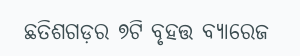ଛତିଶଗଡ଼ର ୭ଟି ବୃହତ୍ତ ବ୍ୟାରେଜ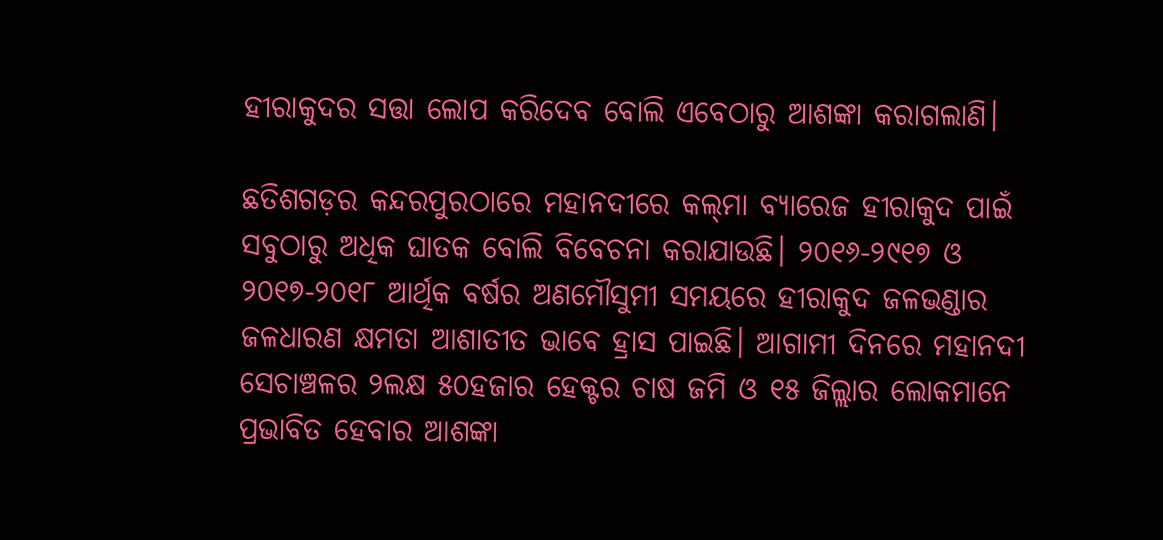ହୀରାକୁଦର ସତ୍ତା ଲୋପ କରିଦେବ ବୋଲି ଏବେଠାରୁ ଆଶଙ୍କା କରାଗଲାଣି।

ଛତିଶଗଡ଼ର କନ୍ଦରପୁରଠାରେ ମହାନଦୀରେ କଲ୍‌ମା ବ୍ୟାରେଜ ହୀରାକୁଦ ପାଇଁ ସବୁଠାରୁ ଅଧିକ ଘାତକ ବୋଲି ବିବେଚନା କରାଯାଉଛି। ୨୦୧୬-୨୯୧୭ ଓ ୨୦୧୭-୨୦୧୮ ଆର୍ଥିକ ବର୍ଷର ଅଣମୌସୁମୀ ସମୟରେ ହୀରାକୁଦ ଜଳଭଣ୍ଡାର ଜଳଧାରଣ କ୍ଷମତା ଆଶାତୀତ ଭାବେ ହ୍ରାସ ପାଇଛି। ଆଗାମୀ ଦିନରେ ମହାନଦୀ ସେଚାଞ୍ଚଳର ୨ଲକ୍ଷ ୫୦ହଜାର ହେକ୍ଟର ଚାଷ ଜମି ଓ ୧୫ ଜିଲ୍ଲାର ଲୋକମାନେ ପ୍ରଭାବିତ ହେବାର ଆଶଙ୍କା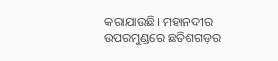କରାଯାଉଛି। ମହାନଦୀର ଉପରମୁଣ୍ଡରେ ଛତିଶଗଡ଼ର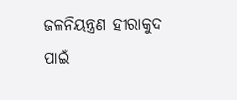ଜଳନିୟନ୍ତ୍ରଣ ହୀରାକୁଦ ପାଇଁ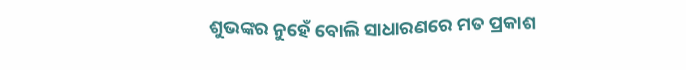ଶୁଭଙ୍କର ନୁହେଁ ବୋଲି ସାଧାରଣରେ ମତ ପ୍ରକାଶ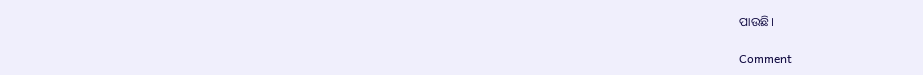ପାଉଛି।

Comment